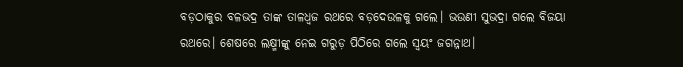ବଡ଼ଠାକୁର ବଳଭଦ୍ର ତାଙ୍କ ତାଳଧ୍ୱଜ ରଥରେ ବଡ଼ଦେଉଳକୁ ଗଲେ। ଭଉଣୀ ସୁଭଦ୍ରା ଗଲେ ବିଜୟା ରଥରେ। ଶେଷରେ ଲକ୍ଷ୍ମୀଙ୍କୁ ନେଇ ଗରୁଡ଼ ପିଠିରେ ଗଲେ ସ୍ୱୟଂ ଜଗନ୍ନାଥ।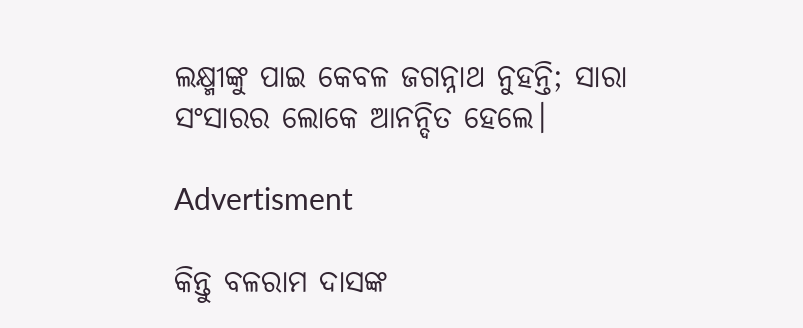ଲକ୍ଷ୍ମୀଙ୍କୁ ପାଇ କେବଳ ଜଗନ୍ନାଥ ନୁହନ୍ତି; ସାରା ସଂସାରର ଲୋକେ ଆନନ୍ଦିତ ହେଲେ।

Advertisment

କିନ୍ତୁ ବଳରାମ ଦାସଙ୍କ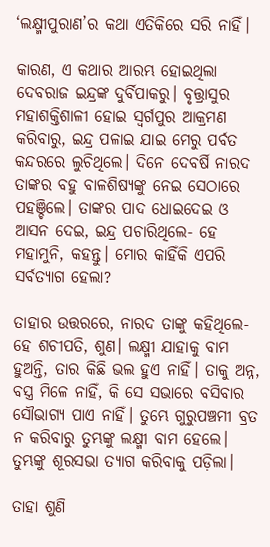‘ଲକ୍ଷ୍ମୀପୁରାଣ’ର କଥା ଏତିକିରେ ସରି ନାହିଁ।

କାରଣ, ଏ କଥାର ଆରମ୍ଭ ହୋଇଥିଲା ଦେବରାଜ ଇନ୍ଦ୍ରଙ୍କ ଦୁର୍ବିପାକରୁ। ବୃତ୍ତ୍ରାସୁର ମହାଶକ୍ତିଶାଳୀ ହୋଇ ସ୍ୱର୍ଗପୁର ଆକ୍ରମଣ କରିବାରୁ, ଇନ୍ଦ୍ର ପଳାଇ ଯାଇ ମେରୁ ପର୍ବତ କନ୍ଦରରେ ଲୁଚିଥିଲେ। ଦିନେ ଦେବର୍ଷି ନାରଦ ତାଙ୍କର ବହୁ ବାଳଶିଷ୍ୟଙ୍କୁ ନେଇ ସେଠାରେ ପହଞ୍ଚିଲେ। ତାଙ୍କର ପାଦ ଧୋଇଦେଇ ଓ ଆସନ ଦେଇ, ଇନ୍ଦ୍ର ପଚାରିଥିଲେ- ହେ ମହାମୁନି, କହନ୍ତୁ। ମୋର କାହିଁକି ଏପରି ସର୍ବତ୍ୟାଗ ହେଲା?

ତାହାର ଉତ୍ତରରେ, ନାରଦ ତାଙ୍କୁ କହିଥିଲେ- ହେ ଶଚୀପତି, ଶୁଣ। ଲକ୍ଷ୍ମୀ ଯାହାକୁ ବାମ ହୁଅନ୍ତି, ତାର କିଛି ଭଲ ହୁଏ ନାହିଁ। ତାକୁ ଅନ୍ନ, ବସ୍ତ୍ର ମିଳେ ନାହିଁ, କି ସେ ସଭାରେ ବସିବାର ସୌଭାଗ୍ୟ ପାଏ ନାହିଁ। ତୁମ୍ଭେ ଗୁରୁପଞ୍ଚମୀ ବ୍ରତ ନ କରିବାରୁ ତୁମ୍ଭଙ୍କୁ ଲକ୍ଷ୍ମୀ ବାମ ହେଲେ। ତୁମ୍ଭଙ୍କୁ ଶୂରସଭା ତ୍ୟାଗ କରିବାକୁ ପଡ଼ିଲା।

ତାହା ଶୁଣି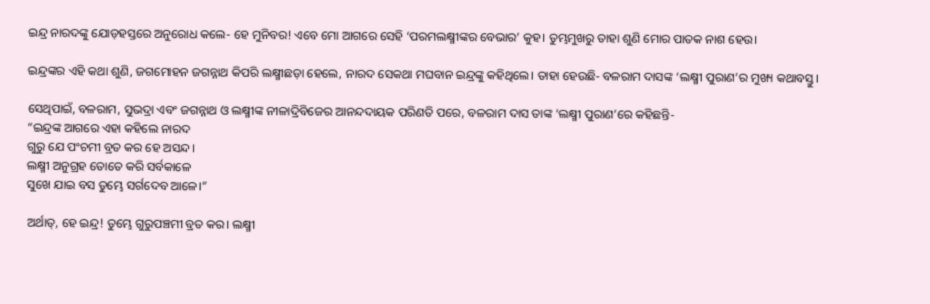ଇନ୍ଦ୍ର ନାରଦଙ୍କୁ ଯୋଡ଼ହସ୍ତରେ ଅନୁରୋଧ କଲେ- ହେ ମୁନିବର! ଏବେ ମୋ ଆଗରେ ସେହି ‘ପରମଲକ୍ଷ୍ମୀଙ୍କର ବେଭାର’ କୁହ। ତୁମ୍ଭମୁଖରୁ ତାହା ଶୁଣି ମୋର ପାତକ ନାଶ ହେଉ।

ଇନ୍ଦ୍ରଙ୍କର ଏହି କଥା ଶୁଣି, ଜଗମୋହନ ଜଗନ୍ନାଥ କିପରି ଲକ୍ଷ୍ମୀଛଡ଼ା ହେଲେ, ନାରଦ ସେକଥା ମଘବାନ ଇନ୍ଦ୍ରଙ୍କୁ କହିଥିଲେ। ତାହା ହେଉଛି- ବଳରାମ ଦାସଙ୍କ ‘ଲକ୍ଷ୍ମୀ ପୁରାଣ’ର ମୁଖ୍ୟ କଥାବସ୍ତୁ।

ସେଥିପାଇଁ, ବଳରାମ, ସୁଭଦ୍ରା ଏବଂ ଜଗନ୍ନାଥ ଓ ଲକ୍ଷ୍ମୀଙ୍କ ନୀଳାଦ୍ରିବିଜେର ଆନନ୍ଦଦାୟକ ପରିଣତି ପରେ, ବଳରାମ ଦାସ ତାଙ୍କ ‘ଲକ୍ଷ୍ମୀ ପୁରାଣ’ରେ କହିଛନ୍ତି-
“ଇନ୍ଦ୍ରଙ୍କ ଆଗରେ ଏହା କହିଲେ ନାରଦ
ଗୁରୁ ଯେ ପଂଚମୀ ବ୍ରତ କର ହେ ଅସନ୍ଦ।
ଲକ୍ଷ୍ମୀ ଅନୁଗ୍ରହ ତୋତେ କରି ସର୍ବକାଳେ
ସୁଖେ ଯାଇ ବସ ତୁମ୍ଭେ ସର୍ଗଦେବ ଆଳେ।”

ଅର୍ଥାତ୍‌, ହେ ଇନ୍ଦ୍ର! ତୁମ୍ଭେ ଗୁରୁପଞ୍ଚମୀ ବ୍ରତ କର। ଲକ୍ଷ୍ମୀ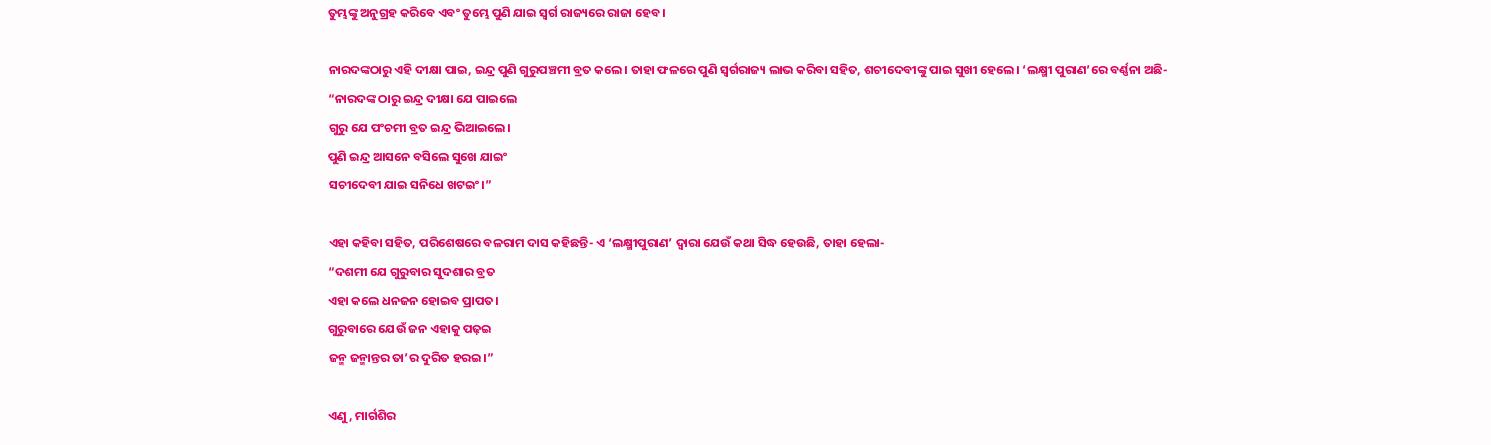ତୁମ୍ଭଙ୍କୁ ଅନୁଗ୍ରହ କରିବେ ଏବଂ ତୁମ୍ଭେ ପୁଣି ଯାଇ ସ୍ୱର୍ଗ ରାଜ୍ୟରେ ରାଜା ହେବ।

ନାରଦଙ୍କଠାରୁ ଏହି ଦୀକ୍ଷା ପାଇ, ଇନ୍ଦ୍ର ପୁଣି ଗୁରୁପଞ୍ଚମୀ ବ୍ରତ କଲେ। ତାହା ଫଳରେ ପୁଣି ସ୍ୱର୍ଗରାଜ୍ୟ ଲାଭ କରିବା ସହିତ, ଶଚୀଦେବୀଙ୍କୁ ପାଇ ସୁଖୀ ହେଲେ। ‘ଲକ୍ଷ୍ମୀ ପୁରାଣ’ରେ ବର୍ଣ୍ଣନା ଅଛି-
“ନାରଦଙ୍କ ଠାରୁ ଇନ୍ଦ୍ର ଦୀକ୍ଷା ଯେ ପାଇଲେ
ଗୁରୁ ଯେ ପଂଚମୀ ବ୍ରତ ଇନ୍ଦ୍ର ଭିଆଇଲେ।
ପୁଣି ଇନ୍ଦ୍ର ଆସନେ ବସିଲେ ସୁଖେ ଯାଇଂ
ସଚୀଦେବୀ ଯାଇ ସନିଧେ ଖଟଇଂ।”

ଏହା କହିବା ସହିତ, ପରିଶେଷରେ ବଳରାମ ଦାସ କହିଛନ୍ତି- ଏ ‘ଲକ୍ଷ୍ମୀପୁରାଣ’ ଦ୍ୱାରା ଯେଉଁ କଥା ସିଦ୍ଧ ହେଉଛି, ତାହା ହେଲା-
“ଦଶମୀ ଯେ ଗୁରୁବାର ସୁଦଶାର ବ୍ରତ
ଏହା କଲେ ଧନଜନ ହୋଇବ ପ୍ରାପତ।
ଗୁରୁବାରେ ଯେଉଁ ଜନ ଏହାକୁ ପଢ଼ଇ
ଜନ୍ମ ଜନ୍ମାନ୍ତର ତା’ର ଦୁରିତ ହରଇ।”

ଏଣୁ, ମାର୍ଗଶିର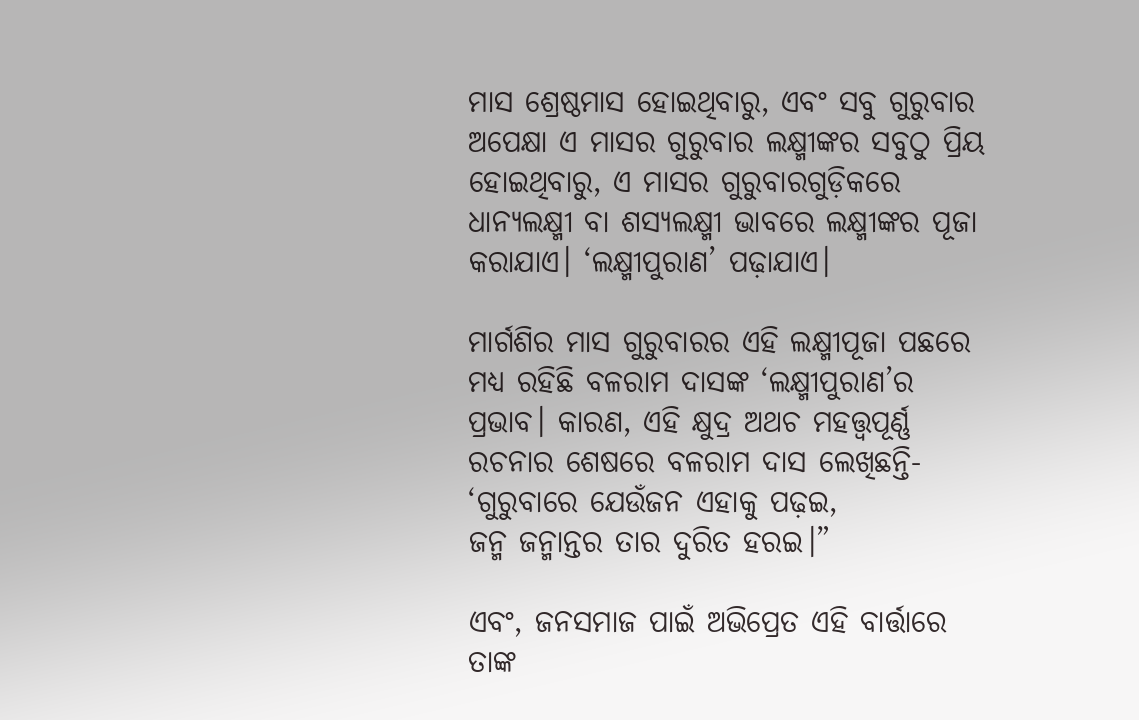ମାସ ଶ୍ରେଷ୍ଠମାସ ହୋଇଥିବାରୁ, ଏବଂ ସବୁ ଗୁରୁବାର ଅପେକ୍ଷା ଏ ମାସର ଗୁରୁବାର ଲକ୍ଷ୍ମୀଙ୍କର ସବୁଠୁ ପ୍ରିୟ ହୋଇଥିବାରୁ, ଏ ମାସର ଗୁରୁବାରଗୁଡ଼ିକରେ ଧାନ୍ୟଲକ୍ଷ୍ମୀ ବା ଶସ୍ୟଲକ୍ଷ୍ମୀ ଭାବରେ ଲକ୍ଷ୍ମୀଙ୍କର ପୂଜା କରାଯାଏ। ‘ଲକ୍ଷ୍ମୀପୁରାଣ’ ପଢ଼ାଯାଏ।

ମାର୍ଗଶିର ମାସ ଗୁରୁବାରର ଏହି ଲକ୍ଷ୍ମୀପୂଜା ପଛରେ ମଧ୍ୟ ରହିଛି ବଳରାମ ଦାସଙ୍କ ‘ଲକ୍ଷ୍ମୀପୁରାଣ’ର ପ୍ରଭାବ। କାରଣ, ଏହି କ୍ଷୁଦ୍ର ଅଥଚ ମହତ୍ତ୍ୱପୂର୍ଣ୍ଣ ରଚନାର ଶେଷରେ ବଳରାମ ଦାସ ଲେଖିଛନ୍ତି-
‘ଗୁରୁବାରେ ଯେଉଁଜନ ଏହାକୁ ପଢ଼ଇ,
ଜନ୍ମ ଜନ୍ମାନ୍ତର ତାର ଦୁରିତ ହରଇ।”

ଏବଂ, ଜନସମାଜ ପାଇଁ ଅଭିପ୍ରେତ ଏହି ବାର୍ତ୍ତାରେ ତାଙ୍କ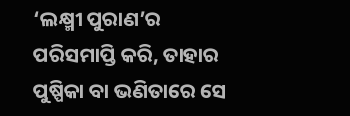‘ଲକ୍ଷ୍ମୀ ପୁରାଣ’ର ପରିସମାପ୍ତି କରି, ତାହାର ପୁଷ୍ପିକା ବା ଭଣିତାରେ ସେ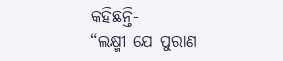କହିଛନ୍ତି-
“ଲକ୍ଷ୍ମୀ ଯେ ପୁରାଣ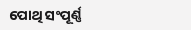ପୋଥି ସଂପୂର୍ଣ୍ଣ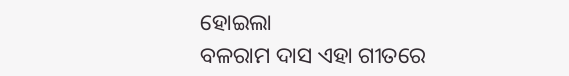ହୋଇଲା
ବଳରାମ ଦାସ ଏହା ଗୀତରେ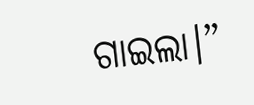ଗାଇଲା।”